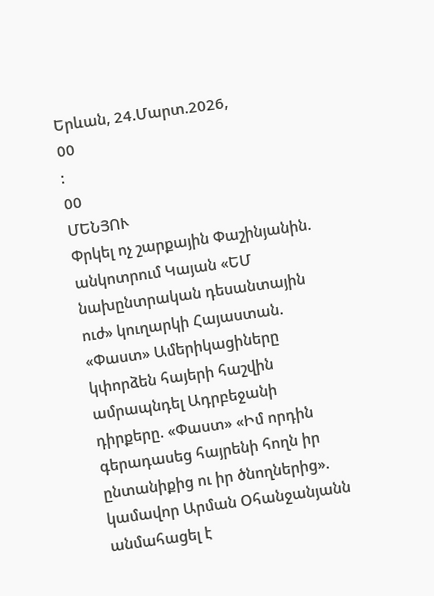Երևան, 24.Մարտ.2026,
00
:
00
ՄԵՆՅՈՒ
Փրկել ոչ շարքային Փաշինյանին. անկոտրում Կայան «ԵՄ նախընտրական դեսանտային ուժ» կուղարկի Հայաստան. «Փաստ» Ամերիկացիները կփորձեն հայերի հաշվին ամրապնդել Ադրբեջանի դիրքերը. «Փաստ» «Իմ որդին գերադասեց հայրենի հողն իր ընտանիքից ու իր ծնողներից». կամավոր Արման Օհանջանյանն անմահացել է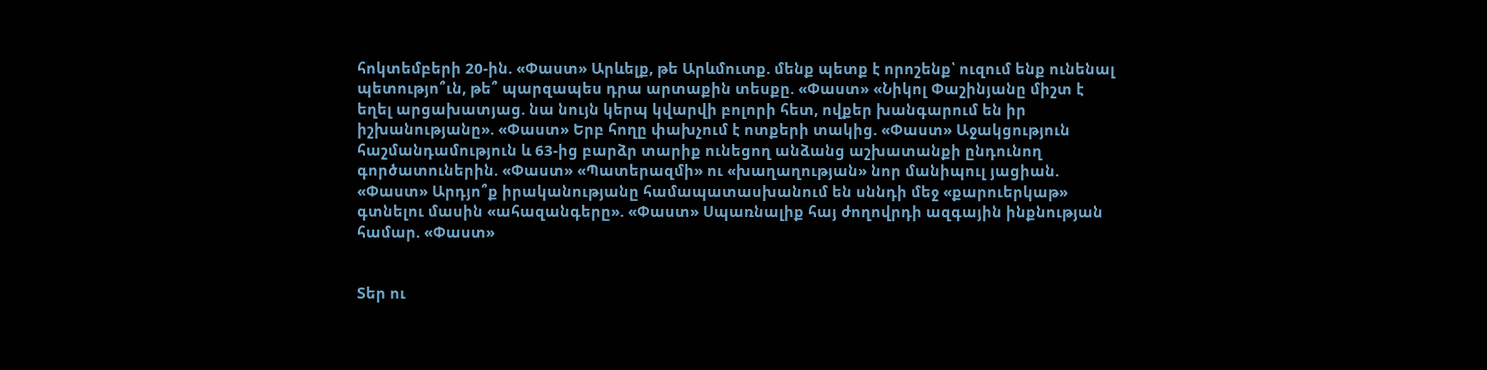հոկտեմբերի 20-ին. «Փաստ» Արևելք, թե Արևմուտք. մենք պետք է որոշենք՝ ուզում ենք ունենալ պետությո՞ւն, թե՞ պարզապես դրա արտաքին տեսքը. «Փաստ» «Նիկոլ Փաշինյանը միշտ է եղել արցախատյաց. նա նույն կերպ կվարվի բոլորի հետ, ովքեր խանգարում են իր իշխանությանը». «Փաստ» Երբ հողը փախչում է ոտքերի տակից. «Փաստ» Աջակցություն հաշմանդամություն և 63-ից բարձր տարիք ունեցող անձանց աշխատանքի ընդունող գործատուներին. «Փաստ» «Պատերազմի» ու «խաղաղության» նոր մանիպուլ յացիան. «Փաստ» Արդյո՞ք իրականությանը համապատասխանում են սննդի մեջ «քարուերկաթ» գտնելու մասին «ահազանգերը». «Փաստ» Սպառնալիք հայ ժողովրդի ազգային ինքնության համար. «Փաստ»


Տեր ու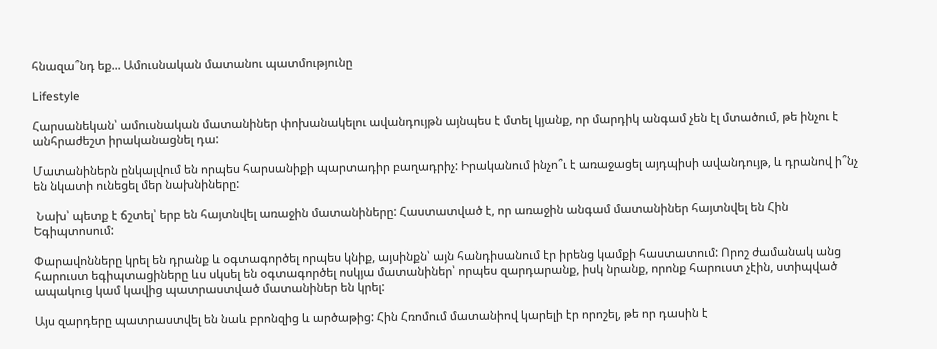հնազա՞նդ եք... Ամուսնական մատանու պատմությունը

Lifestyle

Հարսանեկան՝ ամուսնական մատանիներ փոխանակելու ավանդույթն այնպես է մտել կյանք, որ մարդիկ անգամ չեն էլ մտածում, թե ինչու է անհրաժեշտ իրականացնել դա:

Մատանիներն ընկալվում են որպես հարսանիքի պարտադիր բաղադրիչ: Իրականում ինչո՞ւ է առաջացել այդպիսի ավանդույթ, և դրանով ի՞նչ են նկատի ունեցել մեր նախնիները:

 Նախ՝ պետք է ճշտել՝ երբ են հայտնվել առաջին մատանիները: Հաստատված է, որ առաջին անգամ մատանիներ հայտնվել են Հին Եգիպտոսում:

Փարավոնները կրել են դրանք և օգտագործել որպես կնիք, այսինքն՝ այն հանդիսանում էր իրենց կամքի հաստատում: Որոշ ժամանակ անց հարուստ եգիպտացիները ևս սկսել են օգտագործել ոսկյա մատանիներ՝ որպես զարդարանք, իսկ նրանք, որոնք հարուստ չէին, ստիպված ապակուց կամ կավից պատրաստված մատանիներ են կրել:

Այս զարդերը պատրաստվել են նաև բրոնզից և արծաթից: Հին Հռոմում մատանիով կարելի էր որոշել, թե որ դասին է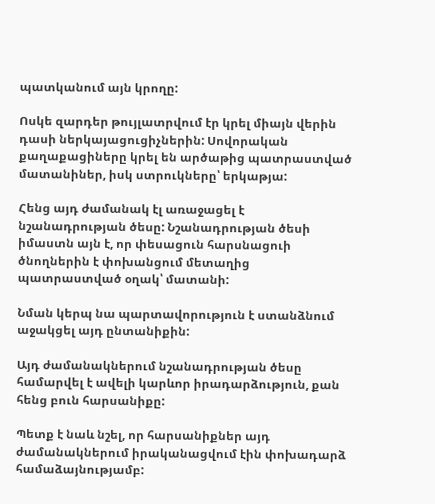պատկանում այն կրողը:

Ոսկե զարդեր թույլատրվում էր կրել միայն վերին դասի ներկայացուցիչներին: Սովորական քաղաքացիները կրել են արծաթից պատրաստված մատանիներ, իսկ ստրուկները՝ երկաթյա:

Հենց այդ ժամանակ էլ առաջացել է նշանադրության ծեսը: Նշանադրության ծեսի իմաստն այն է, որ փեսացուն հարսնացուի ծնողներին է փոխանցում մետաղից պատրաստված օղակ՝ մատանի:

Նման կերպ նա պարտավորություն է ստանձնում աջակցել այդ ընտանիքին:

Այդ ժամանակներում նշանադրության ծեսը համարվել է ավելի կարևոր իրադարձություն, քան հենց բուն հարսանիքը:

Պետք է նաև նշել, որ հարսանիքներ այդ ժամանակներում իրականացվում էին փոխադարձ համաձայնությամբ: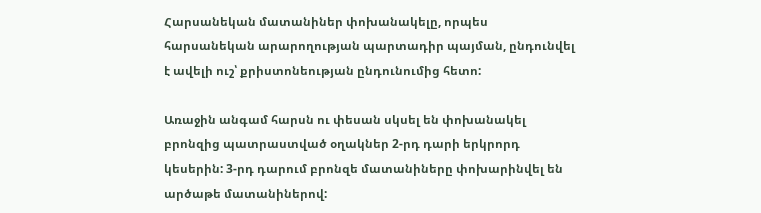Հարսանեկան մատանիներ փոխանակելը, որպես հարսանեկան արարողության պարտադիր պայման, ընդունվել է ավելի ուշ՝ քրիստոնեության ընդունումից հետո:

Առաջին անգամ հարսն ու փեսան սկսել են փոխանակել բրոնզից պատրաստված օղակներ 2-րդ դարի երկրորդ կեսերին: 3-րդ դարում բրոնզե մատանիները փոխարինվել են արծաթե մատանիներով: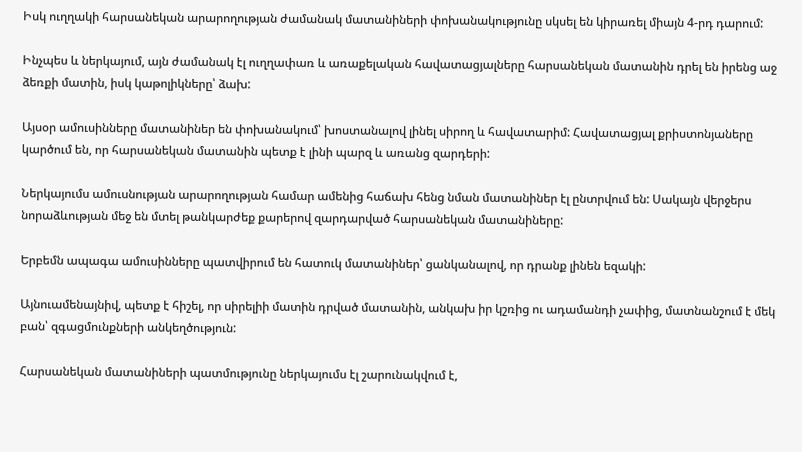Իսկ ուղղակի հարսանեկան արարողության ժամանակ մատանիների փոխանակությունը սկսել են կիրառել միայն 4-րդ դարում:

Ինչպես և ներկայում, այն ժամանակ էլ ուղղափառ և առաքելական հավատացյալները հարսանեկան մատանին դրել են իրենց աջ ձեռքի մատին, իսկ կաթոլիկները՝ ձախ:

Այսօր ամուսինները մատանիներ են փոխանակում՝ խոստանալով լինել սիրող և հավատարիմ: Հավատացյալ քրիստոնյաները կարծում են, որ հարսանեկան մատանին պետք է լինի պարզ և առանց զարդերի:

Ներկայումս ամուսնության արարողության համար ամենից հաճախ հենց նման մատանիներ էլ ընտրվում են: Սակայն վերջերս նորաձևության մեջ են մտել թանկարժեք քարերով զարդարված հարսանեկան մատանիները:

Երբեմն ապագա ամուսինները պատվիրում են հատուկ մատանիներ՝ ցանկանալով, որ դրանք լինեն եզակի:

Այնուամենայնիվ, պետք է հիշել, որ սիրելիի մատին դրված մատանին, անկախ իր կշռից ու ադամանդի չափից, մատնանշում է մեկ բան՝ զգացմունքների անկեղծություն:

Հարսանեկան մատանիների պատմությունը ներկայումս էլ շարունակվում է,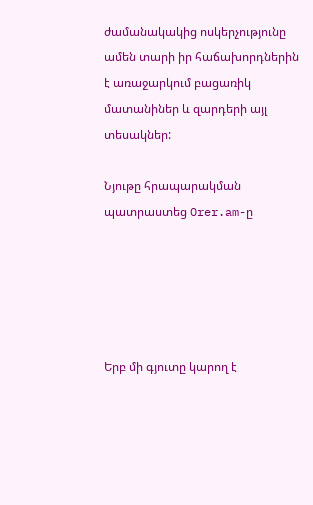ժամանակակից ոսկերչությունը ամեն տարի իր հաճախորդներին է առաջարկում բացառիկ մատանիներ և զարդերի այլ տեսակներ:

Նյութը հրապարակման պատրաստեց Orer.am-ը





Երբ մի գյուտը կարող է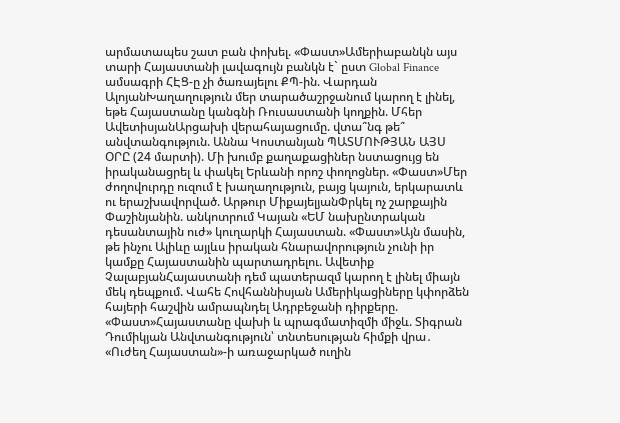արմատապես շատ բան փոխել. «Փաստ»Ամերիաբանկն այս տարի Հայաստանի լավագույն բանկն է` ըստ Global Finance ամսագրի ՀԷՑ-ը չի ծառայելու ՔՊ-ին. Վարդան ԱլոյանԽաղաղություն մեր տարածաշրջանում կարող է լինել, եթե Հայաստանը կանգնի Ռուսաստանի կողքին. Մհեր ԱվետիսյանԱրցախի վերահայացումը. վտա՞նգ թե՞ անվտանգություն. Աննա Կոստանյան ՊԱՏՄՈՒԹՅԱՆ ԱՅՍ ՕՐԸ (24 մարտի). Մի խումբ քաղաքացիներ նստացույց են իրականացրել և փակել Երևանի որոշ փողոցներ. «Փաստ»Մեր ժողովուրդը ուզում է խաղաղություն, բայց կայուն, երկարատև ու երաշխավորված. Արթուր ՄիքայելյանՓրկել ոչ շարքային Փաշինյանին. անկոտրում Կայան «ԵՄ նախընտրական դեսանտային ուժ» կուղարկի Հայաստան. «Փաստ»Այն մասին, թե ինչու Ալիևը այլևս իրական հնարավորություն չունի իր կամքը Հայաստանին պարտադրելու. Ավետիք ՉալաբյանՀայաստանի դեմ պատերազմ կարող է լինել միայն մեկ դեպքում. Վահե Հովհաննիսյան Ամերիկացիները կփորձեն հայերի հաշվին ամրապնդել Ադրբեջանի դիրքերը. «Փաստ»Հայաստանը վախի և պրագմատիզմի միջև. Տիգրան Դումիկյան Անվտանգություն՝ տնտեսության հիմքի վրա․ «Ուժեղ Հայաստան»-ի առաջարկած ուղին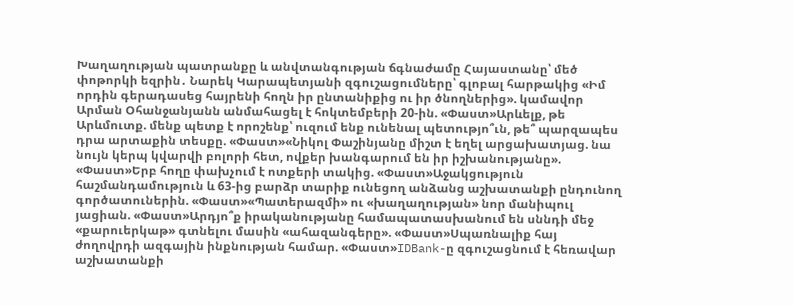Խաղաղության պատրանքը և անվտանգության ճգնաժամը Հայաստանը՝ մեծ փոթորկի եզրին․ Նարեկ Կարապետյանի զգուշացումները՝ գլոբալ հարթակից «Իմ որդին գերադասեց հայրենի հողն իր ընտանիքից ու իր ծնողներից». կամավոր Արման Օհանջանյանն անմահացել է հոկտեմբերի 20-ին. «Փաստ»Արևելք, թե Արևմուտք. մենք պետք է որոշենք՝ ուզում ենք ունենալ պետությո՞ւն, թե՞ պարզապես դրա արտաքին տեսքը. «Փաստ»«Նիկոլ Փաշինյանը միշտ է եղել արցախատյաց. նա նույն կերպ կվարվի բոլորի հետ, ովքեր խանգարում են իր իշխանությանը». «Փաստ»Երբ հողը փախչում է ոտքերի տակից. «Փաստ»Աջակցություն հաշմանդամություն և 63-ից բարձր տարիք ունեցող անձանց աշխատանքի ընդունող գործատուներին. «Փաստ»«Պատերազմի» ու «խաղաղության» նոր մանիպուլ յացիան. «Փաստ»Արդյո՞ք իրականությանը համապատասխանում են սննդի մեջ «քարուերկաթ» գտնելու մասին «ահազանգերը». «Փաստ»Սպառնալիք հայ ժողովրդի ազգային ինքնության համար. «Փաստ»IDBank-ը զգուշացնում է հեռավար աշխատանքի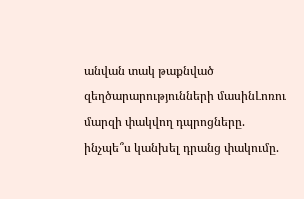անվան տակ թաքնված զեղծարարությունների մասինԼոռու մարզի փակվող դպրոցները. ինչպե՞ս կանխել դրանց փակումը.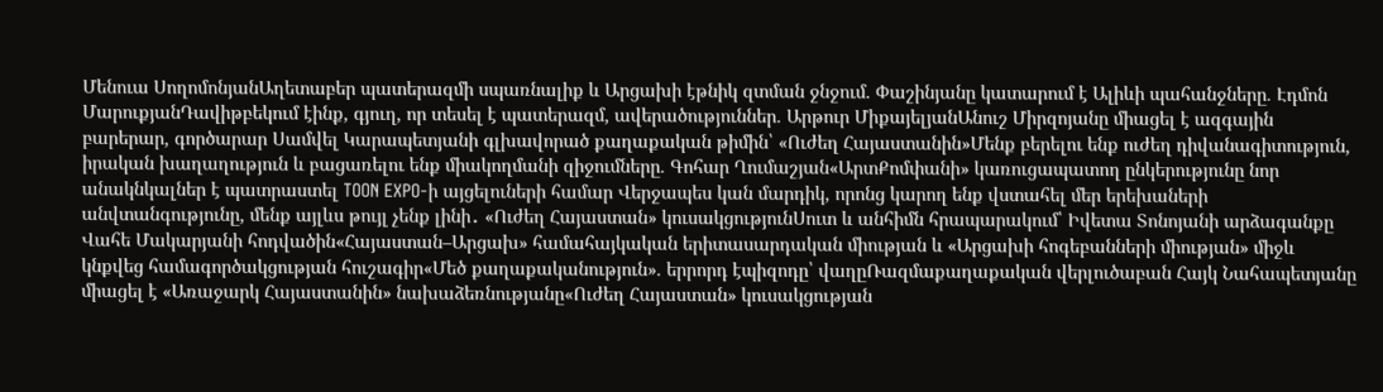Մենուա ՍողոմոնյանԱղետաբեր պատերազմի սպառնալիք և Արցախի էթնիկ զտման ջնջում. Փաշինյանը կատարում է Ալիևի պահանջները. Էդմոն ՄարուքյանԴավիթբեկում էինք, գյուղ, որ տեսել է պատերազմ, ավերածություններ. Արթուր ՄիքայելյանԱնուշ Միրզոյանը միացել է ազգային բարերար, գործարար Սամվել Կարապետյանի գլխավորած քաղաքական թիմին՝ «Ուժեղ Հայաստանին»Մենք բերելու ենք ուժեղ դիվանագիտություն, իրական խաղաղություն և բացառելու ենք միակողմանի զիջումները. Գոհար Ղումաշյան«ԱրտՔոմփանի» կառուցապատող ընկերությունը նոր անակնկալներ է պատրաստել TOON EXPO-ի այցելուների համար Վերջապես կան մարդիկ, որոնց կարող ենք վստահել մեր երեխաների անվտանգությունը, մենք այլևս թույլ չենք լինի․ «Ուժեղ Հայաստան» կուսակցությունՍուտ և անհիմն հրապարակում՝ Իվետա Տոնոյանի արձագանքը Վահե Մակարյանի հոդվածին«Հայաստան–Արցախ» համահայկական երիտասարդական միության և «Արցախի հոգեբանների միության» միջև կնքվեց համագործակցության հուշագիր«Մեծ քաղաքականություն». երրորդ էպիզոդը՝ վաղըՌազմաքաղաքական վերլուծաբան Հայկ Նահապետյանը միացել է «Առաջարկ Հայաստանին» նախաձեռնությանը«Ուժեղ Հայաստան» կուսակցության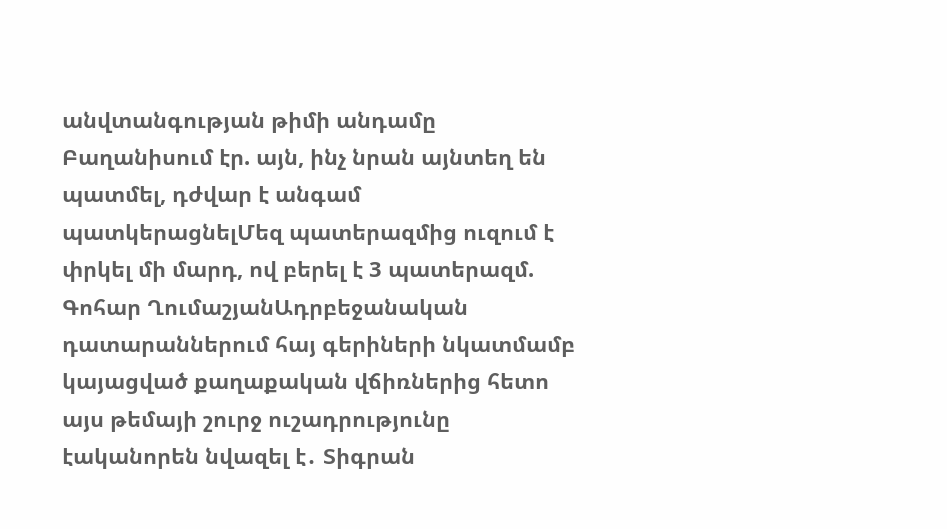անվտանգության թիմի անդամը Բաղանիսում էր. այն, ինչ նրան այնտեղ են պատմել, դժվար է անգամ պատկերացնելՄեզ պատերազմից ուզում է փրկել մի մարդ, ով բերել է 3 պատերազմ. Գոհար ՂումաշյանԱդրբեջանական դատարաններում հայ գերիների նկատմամբ կայացված քաղաքական վճիռներից հետո այս թեմայի շուրջ ուշադրությունը էականորեն նվազել է․ Տիգրան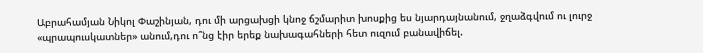Աբրահամյան Նիկոլ Փաշինյան, դու մի արցախցի կնոջ ճշմարիտ խոսքից ես նյարդայնանում, ջղաձգվում ու լուրջ «պրապուսկատներ» անում,դու ո՞նց էիր երեք նախագահների հետ ուզում բանավիճել.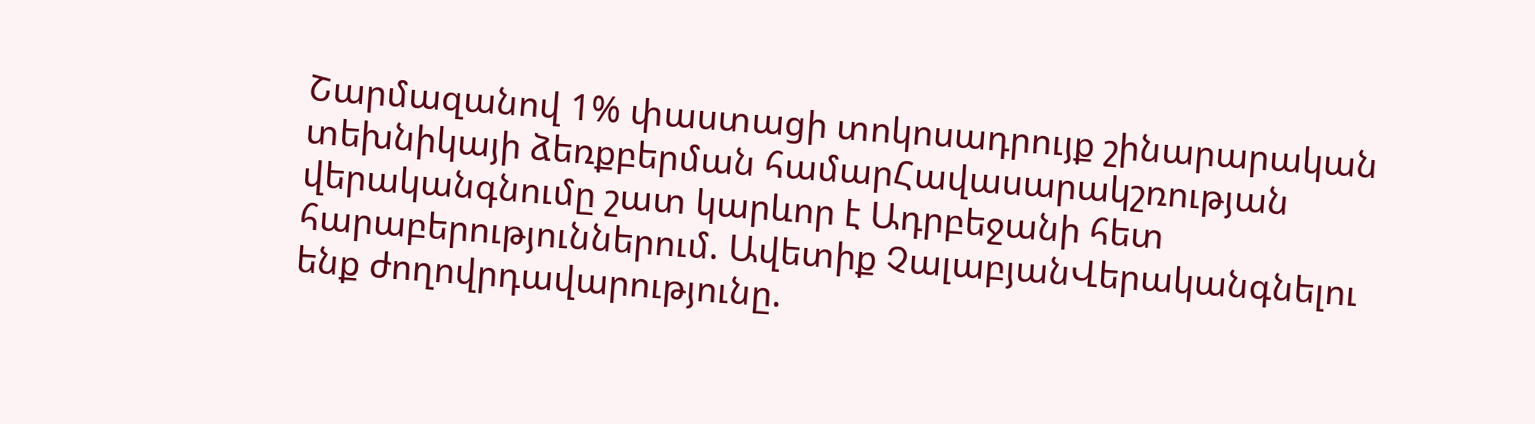Շարմազանով 1% փաստացի տոկոսադրույք շինարարական տեխնիկայի ձեռքբերման համարՀավասարակշռության վերականգնումը շատ կարևոր է Ադրբեջանի հետ հարաբերություններում. Ավետիք ՉալաբյանՎերականգնելու ենք ժողովրդավարությունը.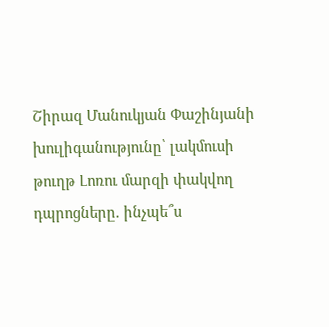Շիրազ Մանուկյան Փաշինյանի խուլիգանությունը՝ լակմուսի թուղթ Լոռու մարզի փակվող դպրոցները. ինչպե՞ս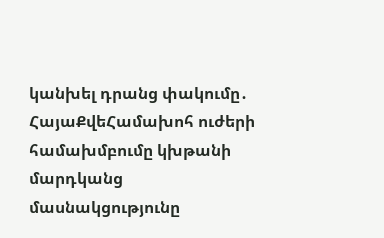կանխել դրանց փակումը․ ՀայաՔվեՀամախոհ ուժերի համախմբումը կխթանի մարդկանց մասնակցությունը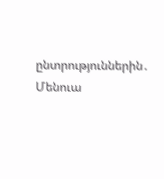ընտրություններին․ Մենուա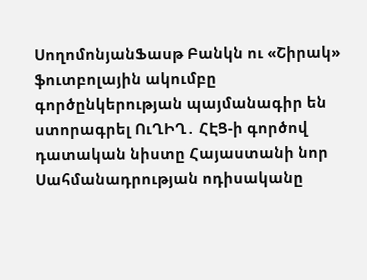ՍողոմոնյանՖասթ Բանկն ու «Շիրակ» ֆուտբոլային ակումբը գործընկերության պայմանագիր են ստորագրել ՈւՂԻՂ․ ՀԷՑ-ի գործով դատական նիստը Հայաստանի նոր Սահմանադրության ոդիսականը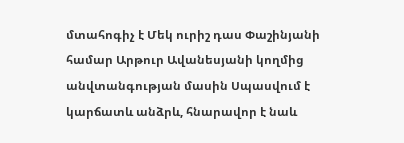մտահոգիչ է Մեկ ուրիշ դաս Փաշինյանի համար Արթուր Ավանեսյանի կողմից անվտանգության մասին Սպասվում է կարճատև անձրև, հնարավոր է նաև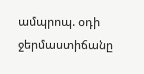ամպրոպ. օդի ջերմաստիճանը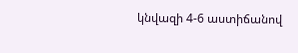կնվազի 4-6 աստիճանով